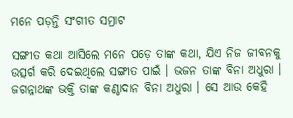ମନେ ପଡ଼ନ୍ତି ସଂଗୀତ ସମ୍ରାଟ

ସଙ୍ଗୀତ କଥା ଆସିଲେ ମନେ ପଡ଼େ ତାଙ୍କ କଥା, ଯିଏ ନିଜ ଜୀବନକୁ ଉତ୍ସର୍ଗ କରି ଦେଇଥିଲେ ସଙ୍ଗୀତ ପାଇଁ । ଭଜନ ତାଙ୍କ ବିନା ଅଧୁରା । ଜଗନ୍ନାଥଙ୍କ ଭକ୍ତି ତାଙ୍କ କଣ୍ଠାଦାନ ବିନା ଅଧୁରା । ସେ ଆଉ କେହି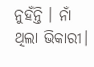ନୁହଁନ୍ତି । ନାଁ ଥିଲା ଭିକାରୀ।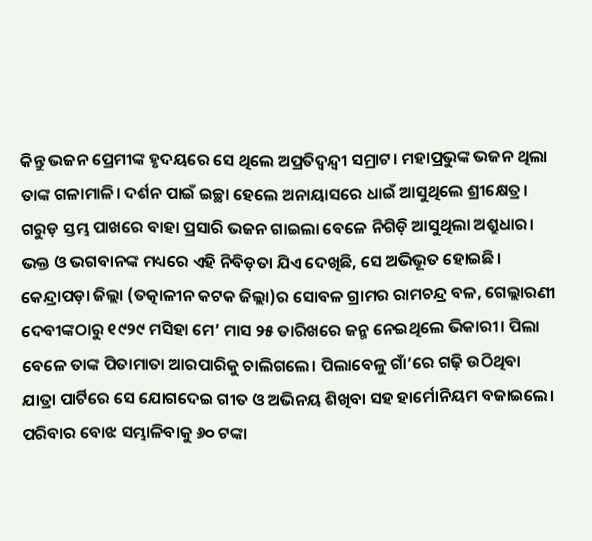କିନ୍ତୁ ଭଜନ ପ୍ରେମୀଙ୍କ ହୃଦୟରେ ସେ ଥିଲେ ଅପ୍ରତିଦ୍ବନ୍ଦ୍ବୀ ସମ୍ରାଟ। ମହାପ୍ରଭୁଙ୍କ ଭଜନ ଥିଲା ତାଙ୍କ ଗଳାମାଳି। ଦର୍ଶନ ପାଇଁ ଇଚ୍ଛା ହେଲେ ଅନାୟାସରେ ଧାଇଁ ଆସୁଥିଲେ ଶ୍ରୀକ୍ଷେତ୍ର। ଗରୁଡ଼ ସ୍ତମ୍ଭ ପାଖରେ ବାହା ପ୍ରସାରି ଭଜନ ଗାଇଲା ବେଳେ ନିଗିଡ଼ି ଆସୁଥିଲା ଅଶ୍ରୁଧାର। ଭକ୍ତ ଓ ଭଗବାନଙ୍କ ମଧ୍ୟରେ ଏହି ନିବିଡ଼ତା ଯିଏ ଦେଖିଛି, ସେ ଅଭିଭୂତ ହୋଇଛି।
କେନ୍ଦ୍ରାପଡ଼ା ଜିଲ୍ଲା (ତତ୍କାଳୀନ କଟକ ଜିଲ୍ଲା)ର ସୋବଳ ଗ୍ରାମର ରାମଚନ୍ଦ୍ର ବଳ, ଗେଲ୍ଲାରଣୀ ଦେବୀଙ୍କଠାରୁ ୧୯୨୯ ମସିହା ମେ’ ମାସ ୨୫ ତାରିଖରେ ଜନ୍ମ ନେଇଥିଲେ ଭିକାରୀ। ପିଲା ବେଳେ ତାଙ୍କ ପିତାମାତା ଆରପାରିକୁ ଚାଲିଗଲେ। ପିଲାବେଳୁ ଗାଁ’ରେ ଗଢ଼ି ଉଠିଥିବା ଯାତ୍ରା ପାର୍ଟିରେ ସେ ଯୋଗଦେଇ ଗୀତ ଓ ଅଭିନୟ ଶିଖିବା ସହ ହାର୍ମୋନିୟମ ବଜାଇଲେ। ପରିବାର ବୋଝ ସମ୍ଭାଳିବାକୁ ୬୦ ଟଙ୍କା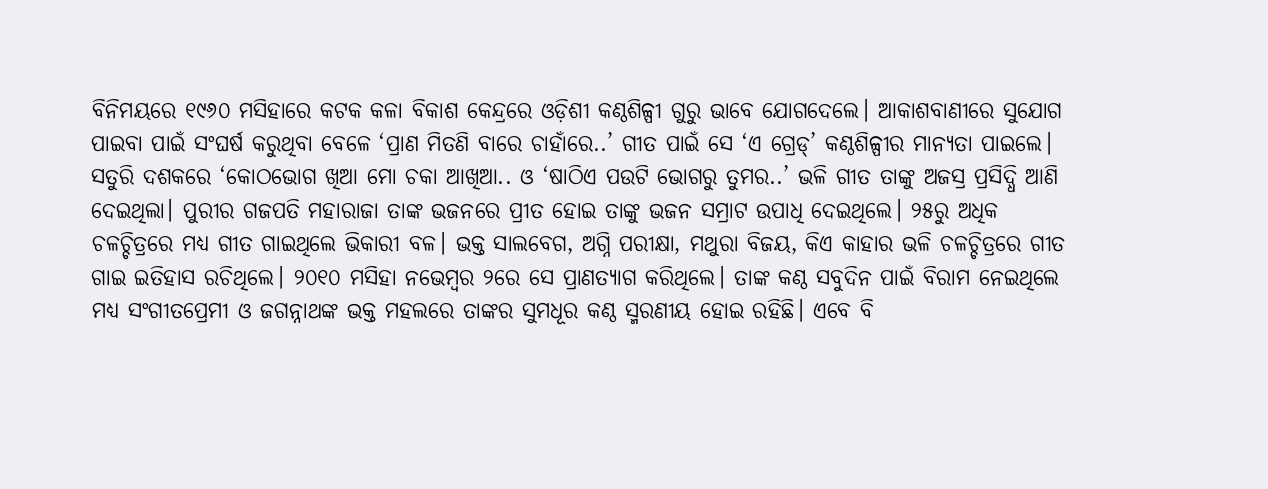ବିନିମୟରେ ୧୯୬୦ ମସିହାରେ କଟକ କଳା ବିକାଶ କେନ୍ଦ୍ରରେ ଓଡ଼ିଶୀ କଣ୍ଠଶିଳ୍ପୀ ଗୁରୁ ଭାବେ ଯୋଗଦେଲେ। ଆକାଶବାଣୀରେ ସୁଯୋଗ ପାଇବା ପାଇଁ ସଂଘର୍ଷ କରୁଥିବା ବେଳେ ‘ପ୍ରାଣ ମିତଣି ବାରେ ଚାହାଁରେ..’ ଗୀତ ପାଇଁ ସେ ‘ଏ ଗ୍ରେଡ୍’ କଣ୍ଠଶିଳ୍ପୀର ମାନ୍ୟତା ପାଇଲେ। ସତୁରି ଦଶକରେ ‘କୋଠଭୋଗ ଖିଆ ମୋ ଚକା ଆଖିଆ.. ଓ ‘ଷାଠିଏ ପଉଟି ଭୋଗରୁ ତୁମର..’ ଭଳି ଗୀତ ତାଙ୍କୁ ଅଜସ୍ର ପ୍ରସିଦ୍ଧି ଆଣି ଦେଇଥିଲା। ପୁରୀର ଗଜପତି ମହାରାଜା ତାଙ୍କ ଭଜନରେ ପ୍ରୀତ ହୋଇ ତାଙ୍କୁ ଭଜନ ସମ୍ରାଟ ଉପାଧି ଦେଇଥିଲେ। ୨୫ରୁ ଅଧିକ ଚଳଚ୍ଚିତ୍ରରେ ମଧ୍ୟ ଗୀତ ଗାଇଥିଲେ ଭିକାରୀ ବଳ। ଭକ୍ତ ସାଲବେଗ, ଅଗ୍ନି ପରୀକ୍ଷା, ମଥୁରା ବିଜୟ, କିଏ କାହାର ଭଳି ଚଳଚ୍ଚିତ୍ରରେ ଗୀତ ଗାଇ ଇତିହାସ ରଚିଥିଲେ। ୨୦୧୦ ମସିହା ନଭେମ୍ବର ୨ରେ ସେ ପ୍ରାଣତ୍ୟାଗ କରିଥିଲେ। ତାଙ୍କ କଣ୍ଠ ସବୁଦିନ ପାଇଁ ବିରାମ ନେଇଥିଲେ ମଧ୍ୟ ସଂଗୀତପ୍ରେମୀ ଓ ଜଗନ୍ନାଥଙ୍କ ଭକ୍ତ ମହଲରେ ତାଙ୍କର ସୁମଧୂର କଣ୍ଠ ସ୍ମରଣୀୟ ହୋଇ ରହିଛି। ଏବେ ବି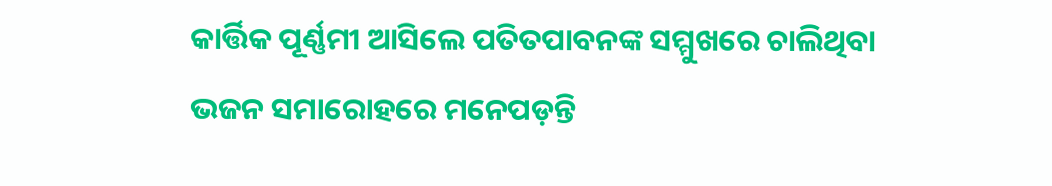କାର୍ତ୍ତିକ ପୂର୍ଣ୍ଣମୀ ଆସିଲେ ପତିତପାବନଙ୍କ ସମ୍ମୁଖରେ ଚାଲିଥିବା ଭଜନ ସମାରୋହରେ ମନେପଡ଼ନ୍ତି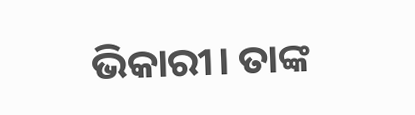ଭିକାରୀ। ତାଙ୍କ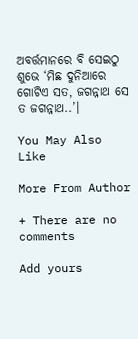ଅବର୍ତ୍ତମାନରେ ବି ସେଇଠୁ ଶୁଭେ ‘ମିଛ ଦୁନିଆରେ ଗୋଟିଏ ସତ, ଜଗନ୍ନାଥ ସେ ତ ଜଗନ୍ନାଥ..’।

You May Also Like

More From Author

+ There are no comments

Add yours